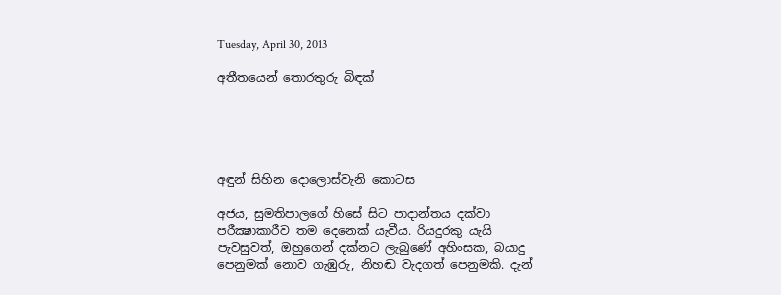Tuesday, April 30, 2013

අතීතයෙන් තොරතුරු බිඳක්





අඳුන් සිහින දොලොස්වැනි කොටස

අජය, සුමතිපාලගේ හිසේ සිට පාදාන්තය දක්වා පරීක්‍ෂාකාරීව තම දෙනෙක් යැවීය. රියදුරකු යැයි පැවසුවත්, ඔහුගෙන් දක්නට ලැබුණේ අහිංසක, බයාදු පෙනුමක් නොව ගැඹුරු, නිහඬ වැදගත් පෙනුමකි. දැන්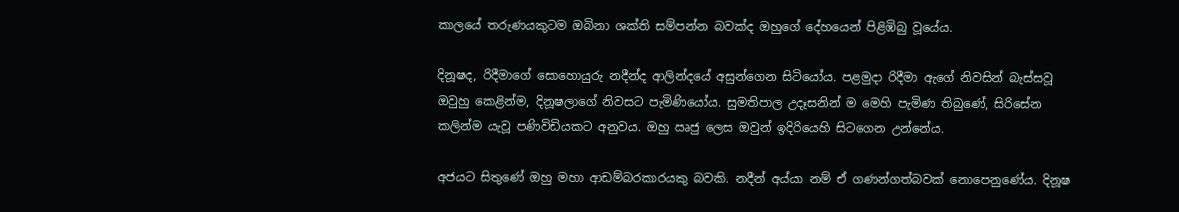කාලයේ තරුණයකුටම ඔබිනා ශක්ති සම්පන්න බවක්ද ඔහුගේ දේහයෙන් පිළිඹිබු වූයේය.

දිනූෂද, රිදීමාගේ සොහොයුරු නදීන්ද ආලින්දයේ අසුන්ගෙන සිටියෝය. පළමුදා රිදීමා ඇගේ නිවසින් බැස්සවූ ඔවුහු කෙළින්ම, දිනූෂලාගේ නිවසට පැමිණියෝය. සුමතිපාල උදෑසනින් ම මෙහි පැමිණ තිබුණේ, සිරිසේන කලින්ම යැවූ පණිවිඩියකට අනුවය. ඔහු ඍජු ලෙස ඔවුන් ඉදිරියෙහි සිටගෙන උන්නේය.

අජයට සිතුණේ ඔහු මහා ආඩම්බරකාරයකු බවකි. නදීන් අය්යා නම් ඒ ගණන්ගත්බවක් නොපෙනුණේය. දිනූෂ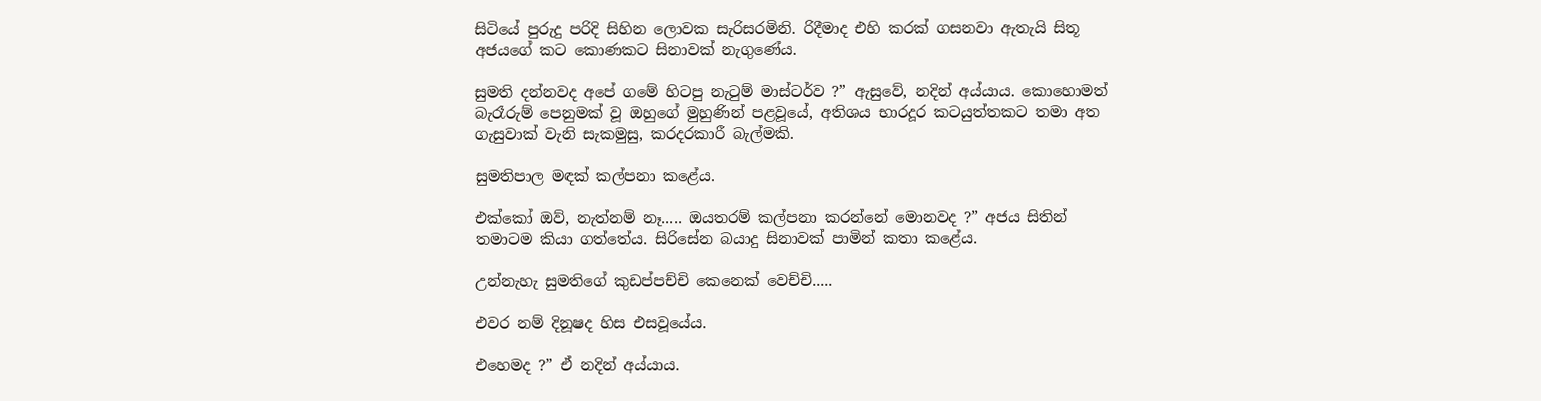සිටියේ පුරුදු පරිදි සිහින ලොවක සැරිසරමිනි. රිදීමාද එහි කරක් ගසනවා ඇතැයි සිතූ අජයගේ කට කොණකට සිනාවක් නැගුණේය.

සුමති දන්නවද අපේ ගමේ හිටපු නැටුම් මාස්ටර්ව ?” ඇසුවේ, නදින් අය්යාය. කොහොමත් බැරෑරුම් පෙනුමක් වූ ඔහුගේ මුහුණින් පළවූයේ, අතිශය භාරදූර කටයුත්තකට තමා අත ගැසුවාක් වැනි සැකමුසු, කරදරකාරී බැල්මකි.

සුමතිපාල මඳක් කල්පනා කළේය.

එක්කෝ ඔව්, නැත්නම් නෑ..... ඔයතරම් කල්පනා කරන්නේ මොනවද ?” අජය සිතින් තමාටම කියා ගත්තේය. සිරිසේන බයාදු සිනාවක් පාමින් කතා කළේය.

උන්නැහැ සුමතිගේ කුඩප්පච්චි කෙනෙක් වෙච්චි.....

එවර නම් දිනූෂද හිස එසවූයේය.

එහෙමද ?” ඒ නදින් අය්යාය.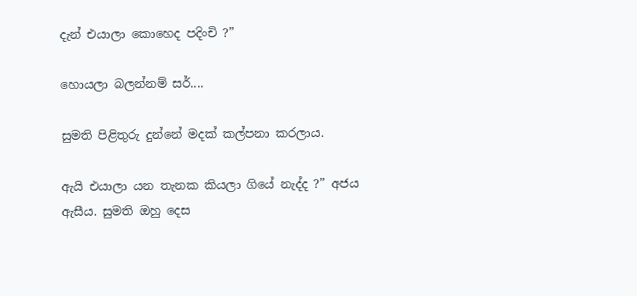දැන් එයාලා කොහෙද පදිංචි ?”

හොයලා බලන්නම් සර්....

සුමති පිළිතුරු දුන්නේ මදක් කල්පනා කරලාය.

ඇයි එයාලා යන තැනක කියලා ගියේ නැද්ද ?” අජය ඇසීය. සුමති ඔහු දෙස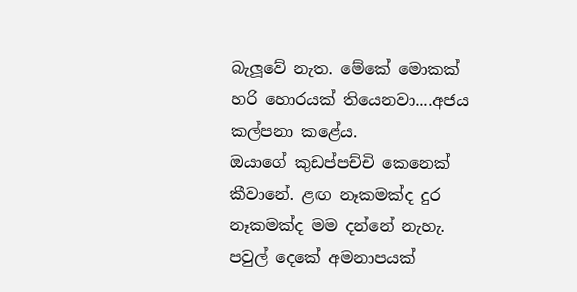බැලූවේ නැත. මේකේ මොකක් හරි හොරයක් තියෙනවා....අජය කල්පනා කළේය.
ඔයාගේ කුඩප්පච්චි කෙනෙක් කීවානේ. ළඟ නෑකමක්ද දුර නෑකමක්ද මම දන්නේ නැහැ. පවුල් දෙකේ අමනාපයක්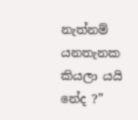නැත්නම් යනතැනක කියලා යයි නේද ?”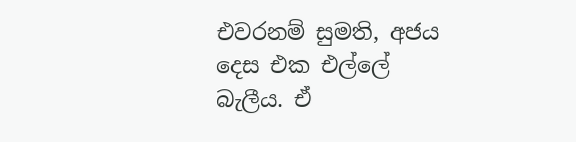එවරනම් සුමති, අජය දෙස එක එල්ලේ බැලීය. ඒ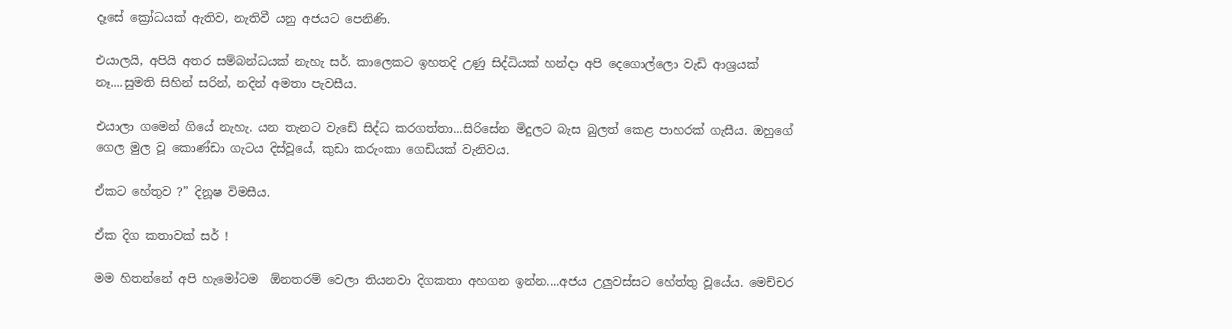දෑසේ ක්‍රෝධයක් ඇතිව, නැතිවී යනු අජයට පෙනිණි.

එයාලයි, අපියි අතර සම්බන්ධයක් නැහැ සර්. කාලෙකට ඉහතදි උණු සිද්ධියක් හන්දා අපි දෙගොල්ලො වැඩි ආශ්‍රයක් නෑ....සුමති සිහින් සරින්, නදින් අමතා පැවසීය.

එයාලා ගමෙන් ගියේ නැහැ. යන තැනට වැඩේ සිද්ධ කරගත්තා...සිරිසේන මිදුලට බැස බුලත් කෙළ පාහරක් ගැසීය. ඔහුගේ ගෙල මුල වූ කොණ්ඩා ගැටය දිස්වූයේ, කුඩා කරුංකා ගෙඩියක් වැනිවය.

ඒකට හේතුව ?” දිනූෂ විමසීය.

ඒක දිග කතාවක් සර් !

මම හිතන්නේ අපි හැමෝටම  ඕනතරම් වෙලා තියනවා දිගකතා අහගන ඉන්න....අජය උලුවස්සට හේත්තු වූයේය. මෙච්චර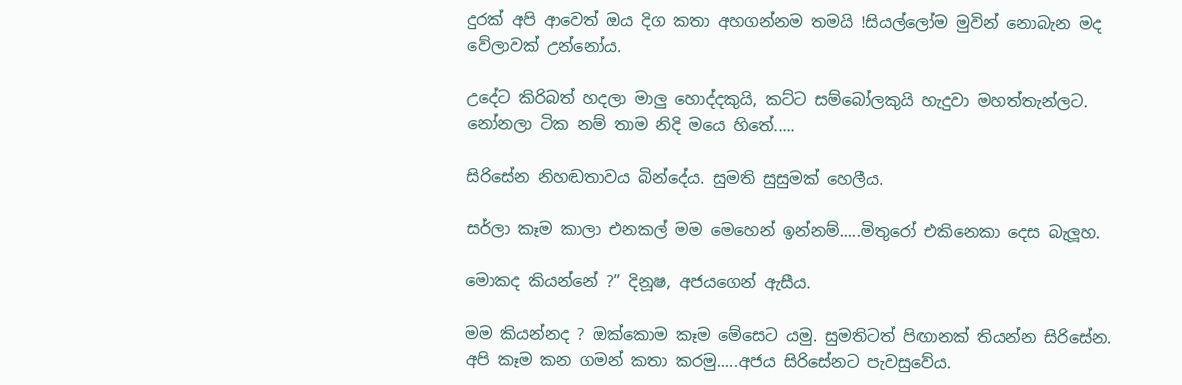දුරක් අපි ආවෙත් ඔය දිග කතා අහගන්නම තමයි !සියල්ලෝම මුවින් නොබැන මද වේලාවක් උන්නෝය.

උදේට කිරිබත් හදලා මාලු හොද්දකුයි, කට්ට සම්බෝලකුයි හැදුවා මහත්තැන්ලට. නෝනලා ටික නම් තාම නිදි මයෙ හිතේ.....

සිරිසේන නිහඬතාවය බින්දේය. සුමති සුසුමක් හෙලීය.

සර්ලා කෑම කාලා එනකල් මම මෙහෙන් ඉන්නම්.....මිතුරෝ එකිනෙකා දෙස බැලූහ.

මොකද කියන්නේ ?” දිනූෂ, අජයගෙන් ඇසීය.

මම කියන්නද ? ඔක්කොම කෑම මේසෙට යමු. සුමතිටත් පිඟානක් තියන්න සිරිසේන. අපි කෑම කන ගමන් කතා කරමු.....අජය සිරිසේනට පැවසුවේය.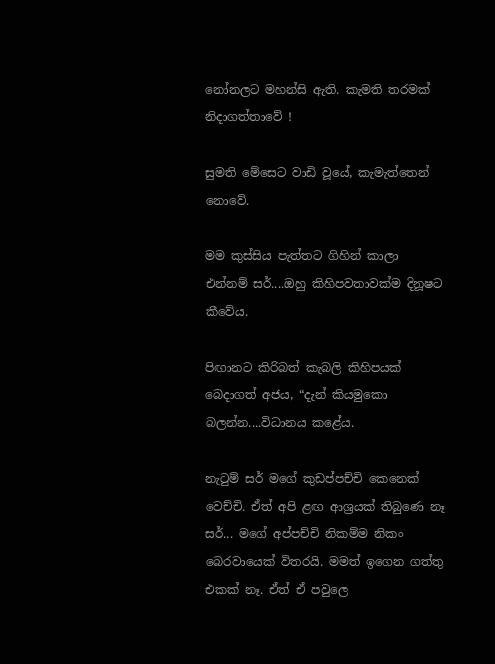නෝනලට මහන්සි ඇති. කැමති තරමක්  නිදාගත්තාවේ !

සුමති මේසෙට වාඩි වූයේ, කැමැත්තෙන් නොවේ.

මම කුස්සිය පැත්තට ගිහින් කාලා එන්නම් සර්....ඔහු කිහිපවතාවක්ම දිනූෂට කීවේය.

පිඟානට කිරිබත් කැබලි කිහිපයක් බෙදාගත් අජය, “දැන් කියමුකො බලන්න....විධානය කළේය.

නැටුම් සර් මගේ කුඩප්පච්චි කෙනෙක් වෙච්චි. ඒත් අපි ළඟ ආශ්‍රයක් තිබුණෙ නෑ සර්... මගේ අප්පච්චි නිකම්ම නිකං බෙරවායෙක් විතරයි. මමත් ඉගෙන ගත්තු එකක් නෑ. ඒත් ඒ පවුලෙ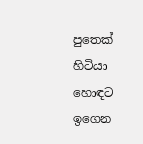පුතෙක් හිටියා හොඳට ඉගෙන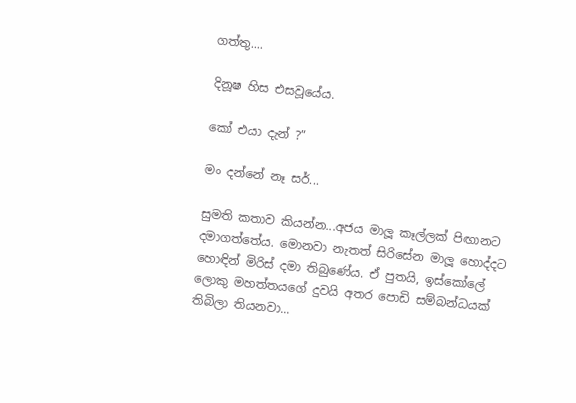ගත්තු....

දිනූෂ හිස එසවූයේය.

කෝ එයා දැන් ?”

මං දන්නේ නෑ සර්...

සුමති කතාව කියන්න...අජය මාලූ කෑල්ලක් පිඟානට දමාගත්තේය. මොනවා නැතත් සිරිසේන මාලූ හොද්දට හොඳින් මිරිස් දමා තිබුණේය. ඒ පුතයි, ඉස්කෝලේ ලොකු මහත්තයගේ දුවයි අතර පොඩි සම්බන්ධයක් තිබිලා තියනවා...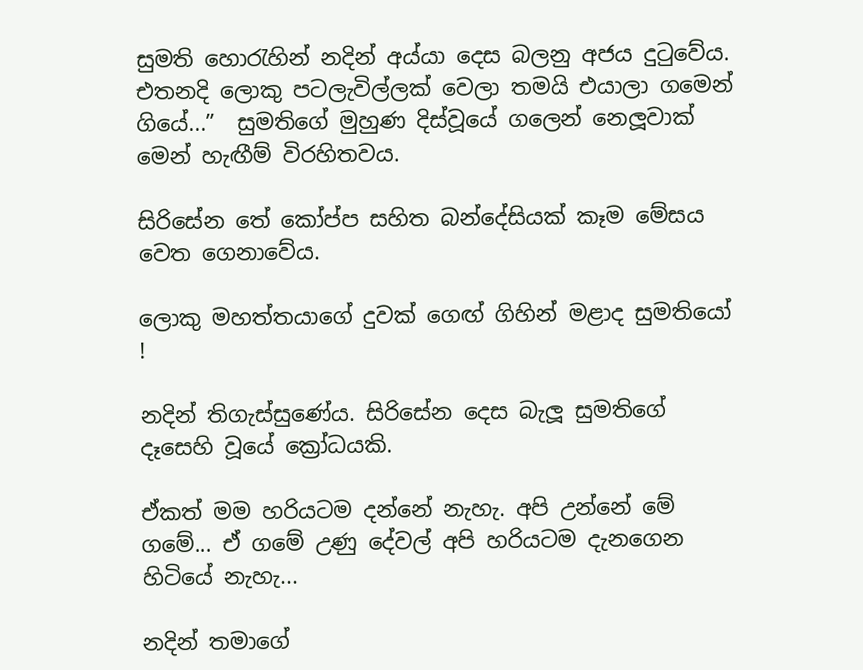සුමති හොරැහින් නදින් අය්යා දෙස බලනු අජය දුටුවේය. එතනදි ලොකු පටලැවිල්ලක් වෙලා තමයි එයාලා ගමෙන් ගියේ...”  සුමතිගේ මුහුණ දිස්වූයේ ගලෙන් නෙලූවාක් මෙන් හැඟීම් විරහිතවය.

සිරිසේන තේ කෝප්ප සහිත බන්දේසියක් කෑම මේසය වෙත ගෙනාවේය.

ලොකු මහත්තයාගේ දුවක් ගෙඟ් ගිහින් මළාද සුමතියෝ !

නදින් තිගැස්සුණේය. සිරිසේන දෙස බැලූ සුමතිගේ දෑසෙහි වූයේ ක්‍රෝධයකි.

ඒකත් මම හරියටම දන්නේ නැහැ. අපි උන්නේ මේ ගමේ... ඒ ගමේ උණු දේවල් අපි හරියටම දැනගෙන හිටියේ නැහැ...

නදින් තමාගේ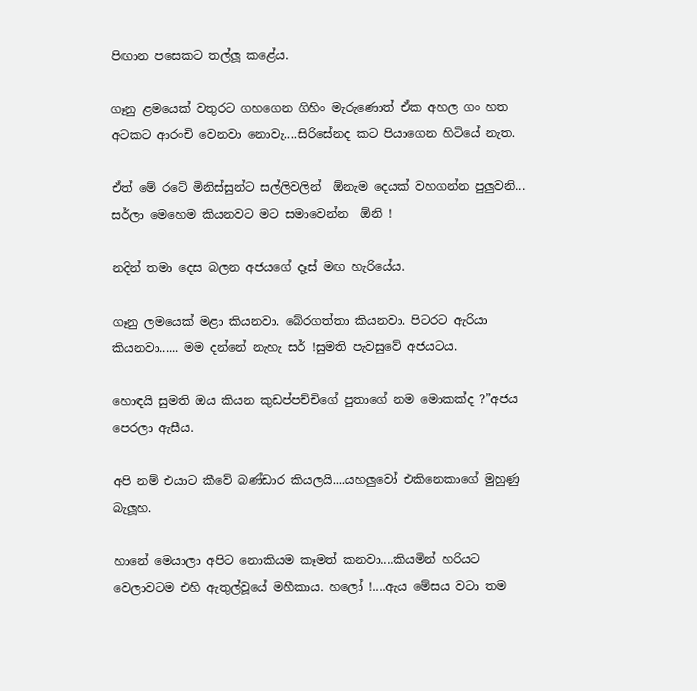පිඟාන පසෙකට තල්ලූ කළේය.

ගෑනු ළමයෙක් වතුරට ගහගෙන ගිහිං මැරුණොත් ඒක අහල ගං හත අටකට ආරංචි වෙනවා නොවැ....සිරිසේනද කට පියාගෙන හිටියේ නැත.

ඒත් මේ රටේ මිනිස්සුන්ට සල්ලිවලින්  ඕනැම දෙයක් වහගන්න පුලුවනි... සර්ලා මෙහෙම කියනවට මට සමාවෙන්න  ඕනි !

නදින් තමා දෙස බලන අජයගේ දෑස් මඟ හැරියේය.

ගෑනු ලමයෙක් මළා කියනවා. බේරගත්තා කියනවා. පිටරට ඇරියා කියනවා...... මම දන්නේ නැහැ සර් !සුමති පැවසුවේ අජයටය.

හොඳයි සුමති ඔය කියන කුඩප්පච්චිගේ පුතාගේ නම මොකක්ද ?”අජය පෙරලා ඇසීය.

අපි නම් එයාට කීවේ බණ්ඩාර කියලයි....යහලුවෝ එකිනෙකාගේ මුහුණු බැලූහ.

හානේ මෙයාලා අපිට නොකියම කෑමත් කනවා....කියමින් හරියට වෙලාවටම එහි ඇතුල්වූයේ මහීකාය. හලෝ !....ඇය මේසය වටා තම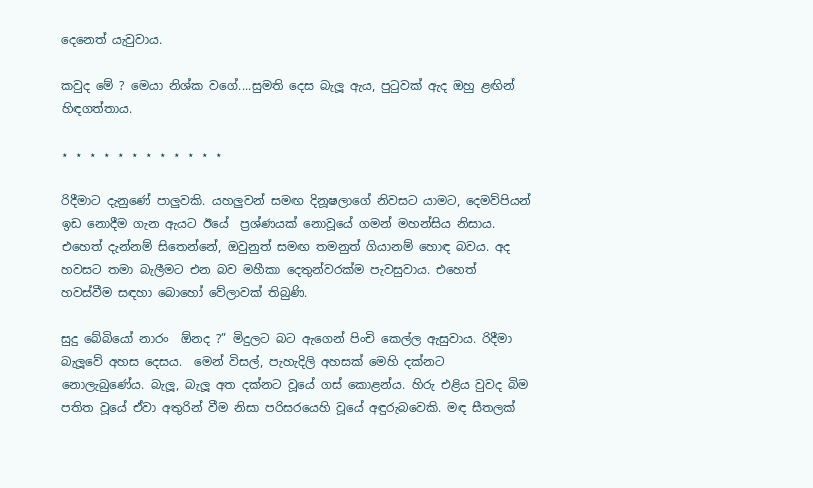දෙනෙත් යැවුවාය.

කවුද මේ ? මෙයා නිශ්ක වගේ....සුමති දෙස බැලූ ඇය, පුටුවක් ඇද ඔහු ළඟින්
හිඳගත්තාය.

⋆ ⋆ ⋆ ⋆ ⋆ ⋆ ⋆ ⋆ ⋆ ⋆ ⋆ ⋆

රිදීමාට දැනුණේ පාලුවකි. යහලුවන් සමඟ දිනූෂලාගේ නිවසට යාමට, දෙමව්පියන් ඉඩ නොදීම ගැන ඇයට ඊයේ  ප්‍රශ්ණයක් නොවූයේ ගමන් මහන්සිය නිසාය. එහෙත් දැන්නම් සිතෙන්නේ, ඔවුනුත් සමඟ තමනුත් ගියානම් හොඳ බවය. අද හවසට තමා බැලීමට එන බව මහීකා දෙතුන්වරක්ම පැවසුවාය. එහෙත් හවස්වීම සඳහා බොහෝ වේලාවක් තිබුණි.

සුදු බේබියෝ නාරං  ඕනද ?” මිදුලට බට ඇගෙන් පිංචි කෙල්ල ඇසුවාය. රිදීමා බැලූවේ අහස දෙසය.  මෙන් විසල්, පැහැදිලි අහසක් මෙහි දක්නට නොලැබුණේය. බැලූ, බැලූ අත දක්නට වූයේ ගස් කොළන්ය. හිරු එළිය වුවද බිම පතිත වූයේ ඒවා අතුරින් වීම නිසා පරිසරයෙහි වූයේ අඳුරුබවෙකි. මඳ සීතලක්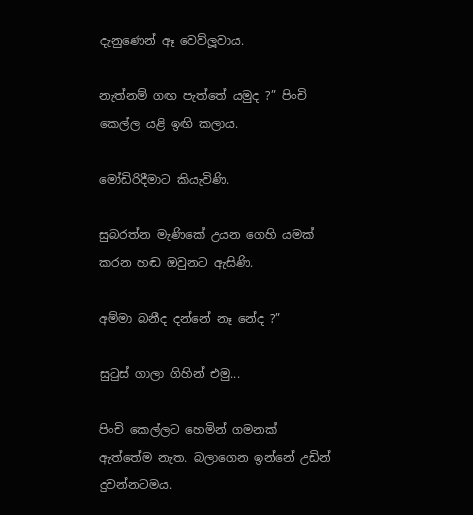දැනුණෙන් ඈ වෙව්ලූවාය.

නැත්නම් ගඟ පැත්තේ යමුද ?” පිංචි කෙල්ල යළි ඉඟි කලාය.

මෝඩිරිදීමාට කියැවිණි.

සුබරත්න මැණිකේ උයන ගෙහි යමක් කරන හඬ ඔවුනට ඇසිණි.

අම්මා බනීද දන්නේ නෑ නේද ?”

සුටුස් ගාලා ගිහින් එමු...

පිංචි කෙල්ලට හෙමින් ගමනක් ඇත්තේම නැත. බලාගෙන ඉන්නේ උඩින් දුවන්නටමය.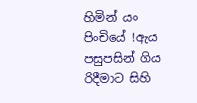හිමින් යං පිංචියේ !ඇය පසුපසින් ගිය රිදීමාට සිහි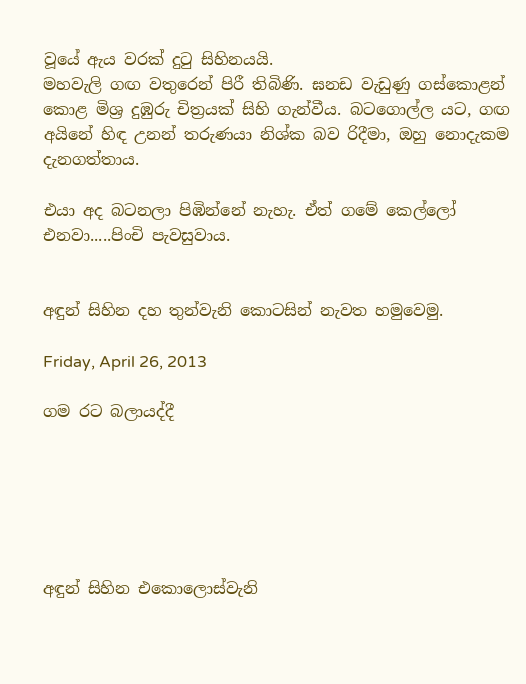වූයේ ඇය වරක් දුටු සිහිනයයි.
මහවැලි ගඟ වතුරෙන් පිරී තිබිණි. ඝනඩ වැඩුණු ගස්කොළන් කොළ මිශ්‍ර දුඹුරු චිත්‍රයක් සිහි ගැන්වීය. බටගොල්ල යට, ගඟ අයිනේ හිඳ උනන් තරුණයා නිශ්ක බව රිදීමා, ඔහු නොදැකම දැනගත්තාය.

එයා අද බටනලා පිඹින්නේ නැහැ. ඒත් ගමේ කෙල්ලෝ එනවා.....පිංචි පැවසුවාය.


අඳුන් සිහින දහ තුන්වැනි කොටසින් නැවත හමුවෙමු.

Friday, April 26, 2013

ගම රට බලායද්දී






අඳුන් සිහින එකොලොස්වැනි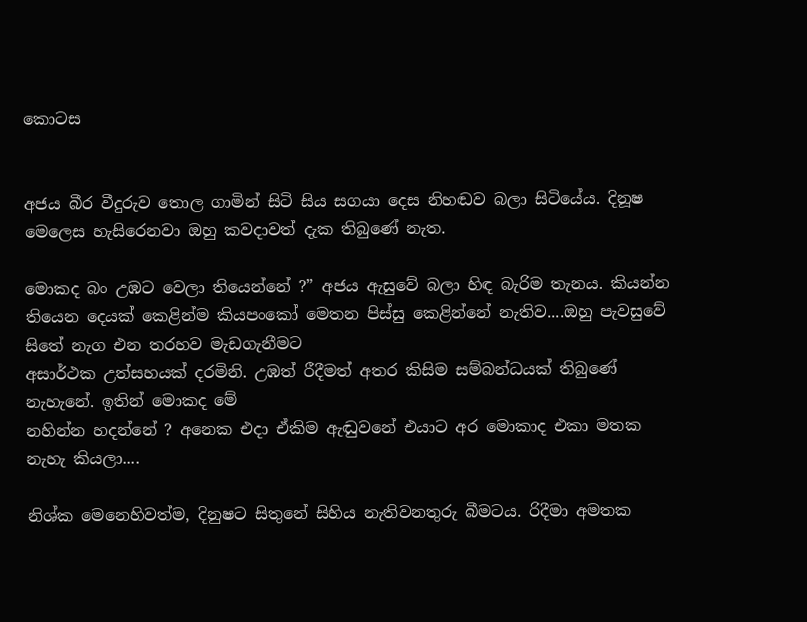කොටස


අජය බීර වීදුරුව තොල ගාමින් සිටි සිය සගයා දෙස නිහඬව බලා සිටියේය. දිනූෂ මෙලෙස හැසිරෙනවා ඔහු කවදාවත් දැක තිබුණේ නැත.

මොකද බං උඹට වෙලා තියෙන්නේ ?” අජය ඇසුවේ බලා හිඳ බැරිම තැනය. කියන්න තියෙන දෙයක් කෙළින්ම කියපංකෝ මෙතන පිස්සු කෙළින්නේ නැතිව....ඔහු පැවසුවේ සිතේ නැග එන තරහව මැඩගැනීමට
අසාර්ථක උත්සහයක් දරමිනි. උඹත් රීදීමත් අතර කිසිම සම්බන්ධයක් තිබුණේ නැහැනේ. ඉතින් මොකද මේ
නහින්න හදන්නේ ? අනෙක එදා ඒකිම ඇඬුවනේ එයාට අර මොකාද එකා මතක නැහැ කියලා....

නිශ්ක මෙනෙහිවත්ම, දිනුෂට සිතුනේ සිහිය නැතිවනතුරු බීමටය. රිදීමා අමතක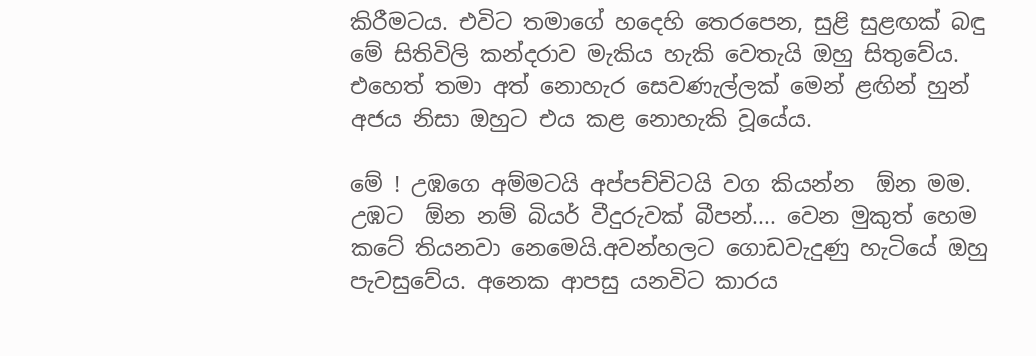කිරීමටය. එවිට තමාගේ හදෙහි තෙරපෙන, සුළි සුළඟක් බඳු මේ සිතිවිලි කන්දරාව මැකිය හැකි වෙතැයි ඔහු සිතුවේය. එහෙත් තමා අත් නොහැර සෙවණැල්ලක් මෙන් ළඟින් හුන් අජය නිසා ඔහුට එය කළ නොහැකි වූයේය.

මේ ! උඹගෙ අම්මටයි අප්පච්චිටයි වග කියන්න  ඕන මම. උඹට  ඕන නම් බියර් වීදුරුවක් බීපන්.... වෙන මුකුත් හෙම කටේ තියනවා නෙමෙයි.අවන්හලට ගොඩවැදුණු හැටියේ ඔහු පැවසුවේය. අනෙක ආපසු යනවිට කාරය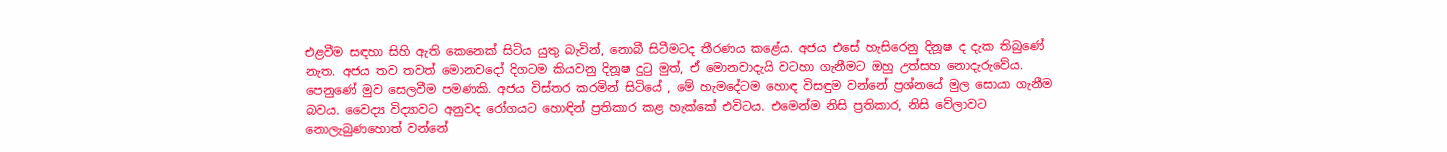එළවීම සඳහා සිහි ඇති කෙනෙක් සිටිය යුතු බැවින්, නොබී සිටීමටද තීරණය කළේය. අජය එසේ හැසිරෙනු දිනූෂ ද දැක තිබුණේ නැත. අජය තව තවත් මොනවදෝ දිගටම කියවනු දිනූෂ දුටු මුත්, ඒ මොනවාදැයි වටහා ගැනීමට ඔහු උත්සහ නොදැරුවේය. පෙනුණේ මුව සෙලවීම පමණකි. අජය විස්තර කරමින් සිටියේ , මේ හැමදේටම හොඳ විසඳුම වන්නේ ප්‍රශ්නයේ මුල සොයා ගැනීම බවය. වෛද්‍ය විද්‍යාවට අනුවද රෝගයට හොඳින් ප්‍රතිකාර කළ හැක්කේ එවිටය. එමෙන්ම නිසි ප්‍රතිකාර, නිසි වේලාවට නොලැබුණහොත් වන්නේ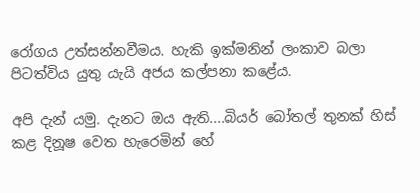රෝගය උත්සන්නවීමය. හැකි ඉක්මනින් ලංකාව බලා පිටත්විය යුතු යැයි අජය කල්පනා කළේය.

අපි දැන් යමු. දැනට ඔය ඇති....බියර් බෝතල් තුනක් හිස් කළ දිනූෂ වෙත හැරෙමින් හේ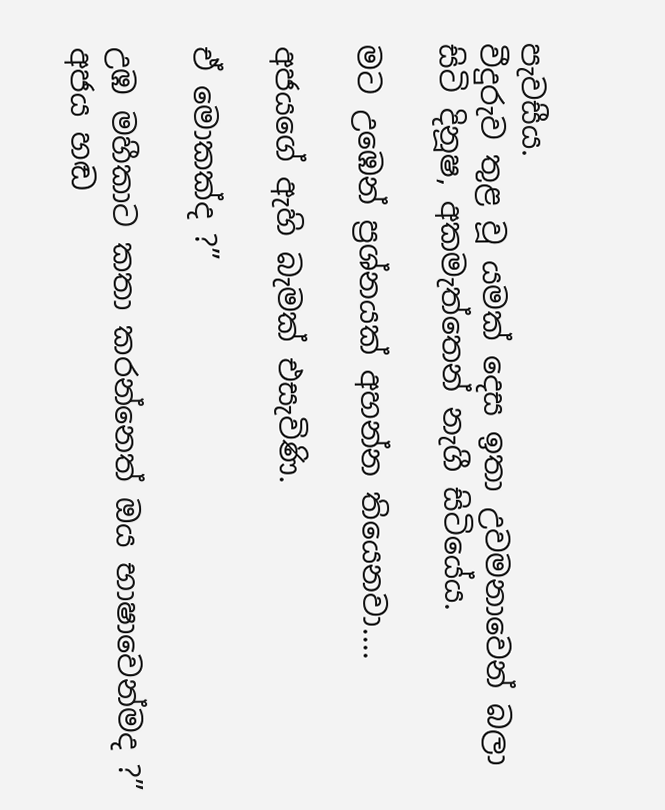පැවසීය.
වීදුරුව තුළ වූ යමක් දෙස ඉතා උවමනාවෙන් බලා සිටි දිනූෂ, අකමැත්තෙන් නැගී සිටියේය.

මට උඹෙන් ප්‍රශ්නයක් අහන්න තියෙනවා....

අජයගේ ඇහි බැමක් එසැවිණි.

ඒ මොකක්ද ?”

උඹ මහීකාට කතා කරන්නෙත් ඔය භාෂාවෙන්මද ?” අජය හඬ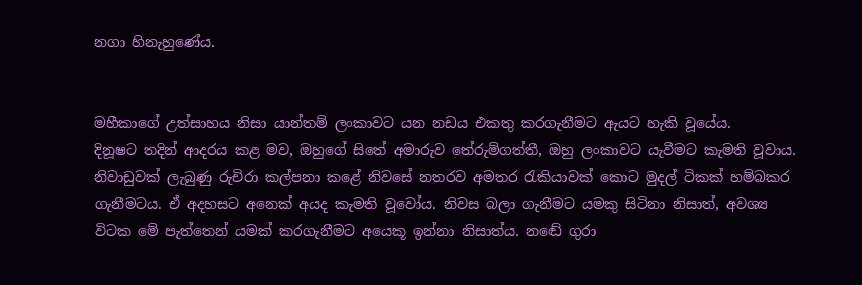නගා හිනැහුණේය.


මහීකාගේ උත්සාහය නිසා යාන්තම් ලංකාවට යන නඩය එකතු කරගැනීමට ඇයට හැකි වූයේය.
දිනූෂට තදින් ආදරය කළ මව, ඔහුගේ සිතේ අමාරුව තේරුම්ගත්තී, ඔහු ලංකාවට යැවීමට කැමති වූවාය. නිවාඩුවක් ලැබුණු රුචිරා කල්පනා කළේ නිවසේ නතරව අමතර රැකියාවක් කොට මුදල් ටිකක් හම්බකර ගැනීමටය. ඒ අදහසට අනෙක් අයද කැමති වූවෝය. නිවස බලා ගැනීමට යමකු සිටිනා නිසාත්, අවශ්‍ය
විටක මේ පැත්තෙන් යමක් කරගැනීමට අයෙකූ ඉන්නා නිසාත්ය. නඬේ ගුරා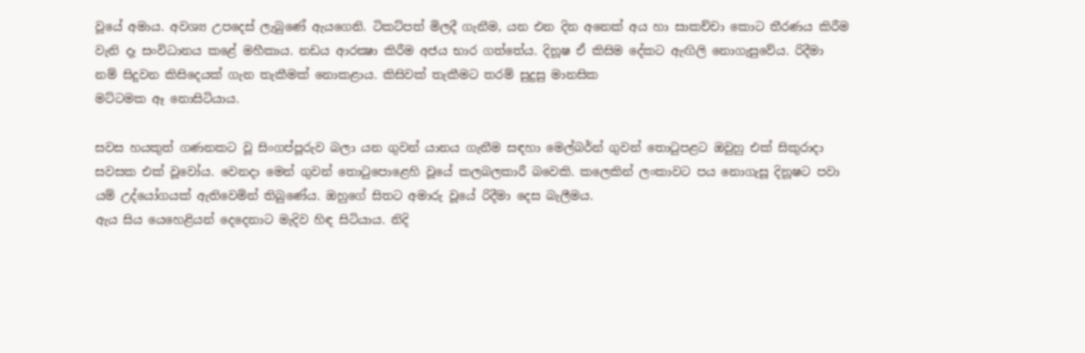වූයේ අමාය. අවශ්‍ය උපදෙස් ලැබුණේ ඇයගෙනි. ටිකට්පත් මිලදී ගැනීම, යන එන දින අනෙක් අය හා සාකච්චා කොට තීරණය කිරීම වැනි දෑ සංවිධානය කළේ මහීකාය. නඩය ආරක්‍ෂා කිරීම අජය භාර ගත්තේය. දිනූෂ ඒ කිසිම දේකට ඇඟිලි නොගැසුවේය. රිදීමා නම් සිදුවන කිසිදෙයක් ගැන තැකීමක් නොකළාය. කිසිවක් තැකීමට තරම් සුදුසු මානසික
මට්ටමක ඈ නොසිටියාය.

සවස හයකුත් ගණනකට වූ සිංගප්පූරුව බලා යන ගුවන් යානය ගැනීම සඳහා මෙල්බර්න් ගුවන් තොටුපළට ඔවුහු එක් සිකුරාදා සවසක එක් වූවෝය. වෙනදා මෙන් ගුවන් තොටුපොළෙහි වූයේ කලබලකාරී බවෙකි. කලෙකින් ලංකාවට පය නොගැසූ දිනූෂට පවා යම් උද්යෝගයක් ඇතිවෙමින් තිබුණේය. ඔහුගේ සිතට අමාරු වූයේ රිදීමා දෙස බැලීමය.
ඇය සිය යෙහෙළියන් දෙදෙනාට මැදිව හිඳ සිටියාය. නිදි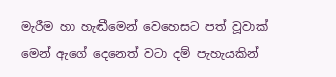මැරීම හා හැඬීමෙන් වෙහෙසට පත් වූවාක් මෙන් ඇගේ දෙනෙත් වටා දම් පැහැයකින්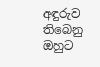අඳුරුව තිබෙනු ඔහුට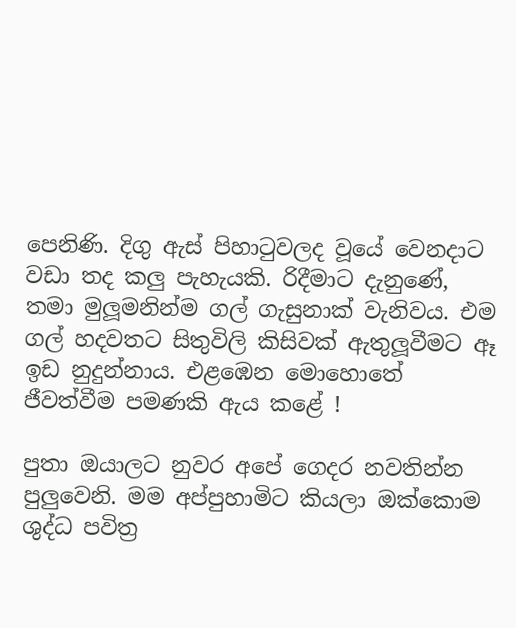පෙනිණි. දිගු ඇස් පිහාටුවලද වූයේ වෙනදාට වඩා තද කලු පැහැයකි. රිදීමාට දැනුණේ, තමා මුලූමනින්ම ගල් ගැසුනාක් වැනිවය. එම ගල් හදවතට සිතුවිලි කිසිවක් ඇතුලූවීමට ඈ ඉඩ නුදුන්නාය. එළඹෙන මොහොතේ ජීවත්වීම පමණකි ඇය කළේ !

පුතා ඔයාලට නුවර අපේ ගෙදර නවතින්න පුලුවෙනි. මම අප්පුහාමිට කියලා ඔක්කොම ශුද්ධ පවිත්‍ර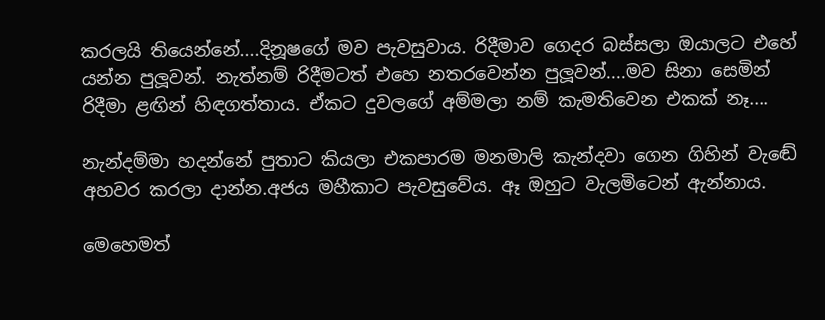කරලයි තියෙන්නේ....දිනූෂගේ මව පැවසුවාය. රිදීමාව ගෙදර බස්සලා ඔයාලට එහේ යන්න පුලූවන්. නැත්නම් රිදීමටත් එහෙ නතරවෙන්න පුලූවන්....මව සිනා සෙමින් රිදීමා ළඟින් හිඳගත්තාය. ඒකට දුවලගේ අම්මලා නම් කැමතිවෙන එකක් නෑ....

නැන්දම්මා හදන්නේ පුතාට කියලා එකපාරම මනමාලි කැන්දවා ගෙන ගිහින් වැඬේ අහවර කරලා දාන්න.අජය මහීකාට පැවසුවේය. ඈ ඔහුට වැලමිටෙන් ඇන්නාය.

මෙහෙමත්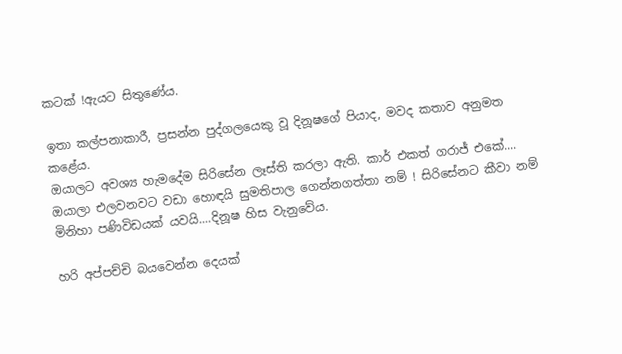කටක් !ඇයට සිතුණේය.

ඉතා කල්පනාකාරී, ප්‍රසන්න පුද්ගලයෙකු වූ දිනූෂගේ පියාද, මවද කතාව අනුමත කළේය.
ඔයාලට අවශ්‍ය හැමදේම සිරිසේන ලෑස්ති කරලා ඇති. කාර් එකත් ගරාජ් එකේ.... ඔයාලා එලවනවට වඩා හොඳයි සුමතිපාල ගෙන්නගත්තා නම් ! සිරිසේනට කීවා නම් මිනිහා පණිවිඩයක් යවයි....දිනූෂ හිස වැනුවේය.

හරි අප්පච්චි බයවෙන්න දෙයක්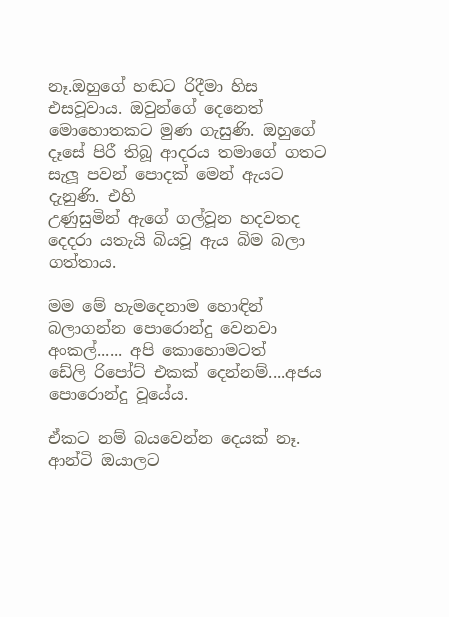නෑ.ඔහුගේ හඬට රිදීමා හිස එසවූවාය. ඔවුන්ගේ දෙනෙත් මොහොතකට මුණ ගැසුණි. ඔහුගේ දෑසේ පිරී තිබූ ආදරය තමාගේ ගතට සැලූ පවන් පොදක් මෙන් ඇයට දැනුණි. එහි
උණුසුමින් ඇගේ ගල්වූන හදවතද දෙදරා යතැයි බියවූ ඇය බිම බලා ගත්තාය.

මම මේ හැමදෙනාම හොඳින් බලාගන්න පොරොන්දු වෙනවා අංකල්...... අපි කොහොමටත්
ඩේලි රිපෝට් එකක් දෙන්නම්....අජය පොරොන්දු වූයේය.

ඒකට නම් බයවෙන්න දෙයක් නෑ. ආන්ටි ඔයාලට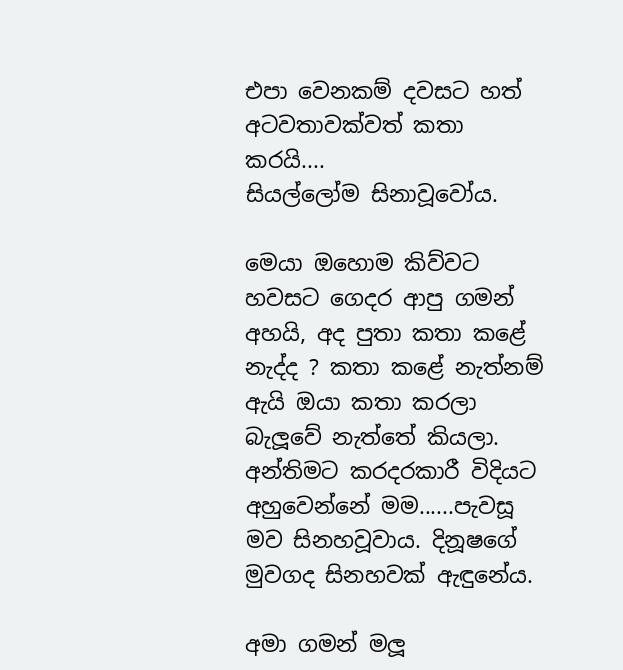එපා වෙනකම් දවසට හත් අටවතාවක්වත් කතා කරයි....
සියල්ලෝම සිනාවූවෝය.

මෙයා ඔහොම කිව්වට හවසට ගෙදර ආපු ගමන් අහයි, අද පුතා කතා කළේ නැද්ද ? කතා කළේ නැත්නම් ඇයි ඔයා කතා කරලා බැලූවේ නැත්තේ කියලා. අන්තිමට කරදරකාරී විදියට අහුවෙන්නේ මම......පැවසූ මව සිනහවූවාය. දිනූෂගේ මුවගද සිනහවක් ඇඳුනේය.

අමා ගමන් මලූ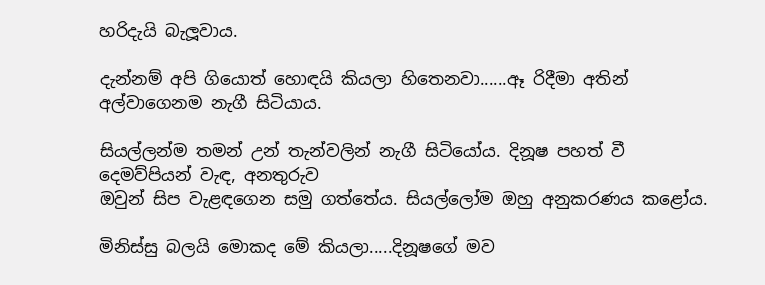හරිදැයි බැලූවාය.

දැන්නම් අපි ගියොත් හොඳයි කියලා හිතෙනවා......ඈ රිදීමා අතින් අල්වාගෙනම නැගී සිටියාය.

සියල්ලන්ම තමන් උන් තැන්වලින් නැගී සිටියෝය. දිනූෂ පහත් වී දෙමව්පියන් වැඳ, අනතුරුව
ඔවුන් සිප වැළඳගෙන සමු ගත්තේය. සියල්ලෝම ඔහු අනුකරණය කළෝය.

මිනිස්සු බලයි මොකද මේ කියලා.....දිනූෂගේ මව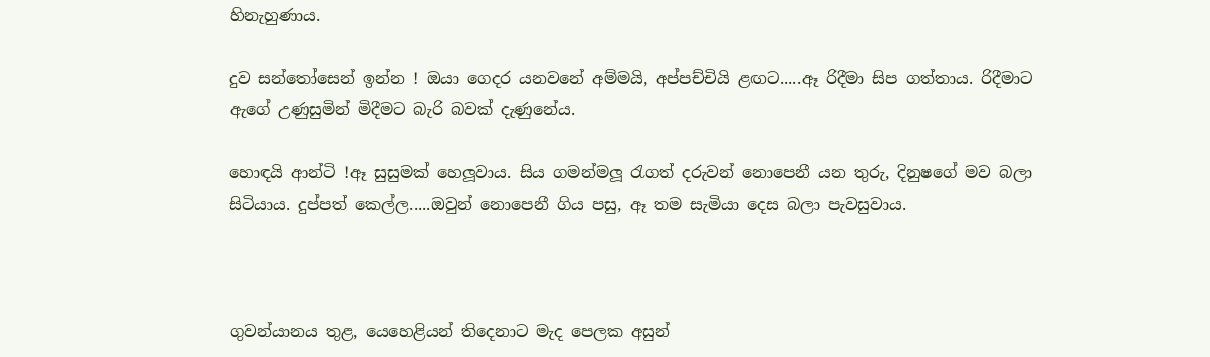හිනැහුණාය.

දුව සන්තෝසෙන් ඉන්න ! ඔයා ගෙදර යනවනේ අම්මයි, අප්පච්චියි ළඟට.....ඈ රිදීමා සිප ගත්තාය. රිදීමාට ඇගේ උණුසුමින් මිදීමට බැරි බවක් දැණුනේය.

හොඳයි ආන්ටි !ඈ සුසුමක් හෙලූවාය. සිය ගමන්මලූ රැගත් දරුවන් නොපෙනී යන තුරු, දිනුෂගේ මව බලා සිටියාය. දුප්පත් කෙල්ල.....ඔවුන් නොපෙනී ගිය පසු, ඈ තම සැමියා දෙස බලා පැවසුවාය.



ගුවන්යානය තුළ, යෙහෙළියන් තිදෙනාට මැද පෙලක අසුන්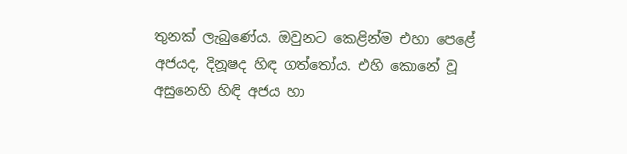තුනක් ලැබුණේය. ඔවුනට කෙළින්ම එහා පෙළේ අජයද, දිනූෂද හිඳ ගත්තෝය. එහි කොනේ වූ අසුනෙහි හිඳි අජය හා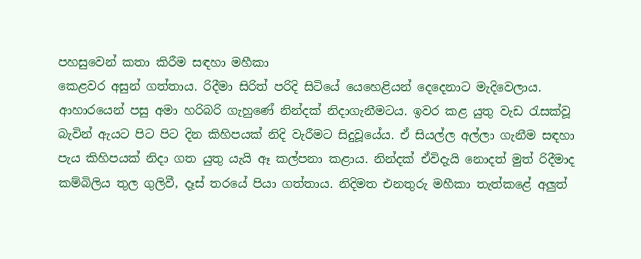පහසුවෙන් කතා කිරීම සඳහා මහීකා
කෙළවර අසුන් ගත්තාය. රිදීමා සිරිත් පරිදි සිටියේ යෙහෙළියන් දෙදෙනාට මැදිවෙලාය. ආහාරයෙන් පසු අමා හරිබරි ගැහුණේ නින්දක් නිදාගැනීමටය. ඉවර කළ යුතු වැඩ රැසක්වූ බැවින් ඇයට පිට පිට දින කිහිපයක් නිදි වැරීමට සිදුවූයේය. ඒ සියල්ල අල්ලා ගැනීම සඳහා පැය කිහිපයක් නිදා ගත යුතු යැයි ඈ කල්පනා කළාය. නින්දක් ඒවිදැයි නොදත් මුත් රිදීමාද කම්බිලිය තුල ගුලිවී, දෑස් තරයේ පියා ගත්තාය. නිදිමත එනතුරු මහීකා තැත්කළේ අලුත්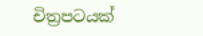චිත්‍රපටයක්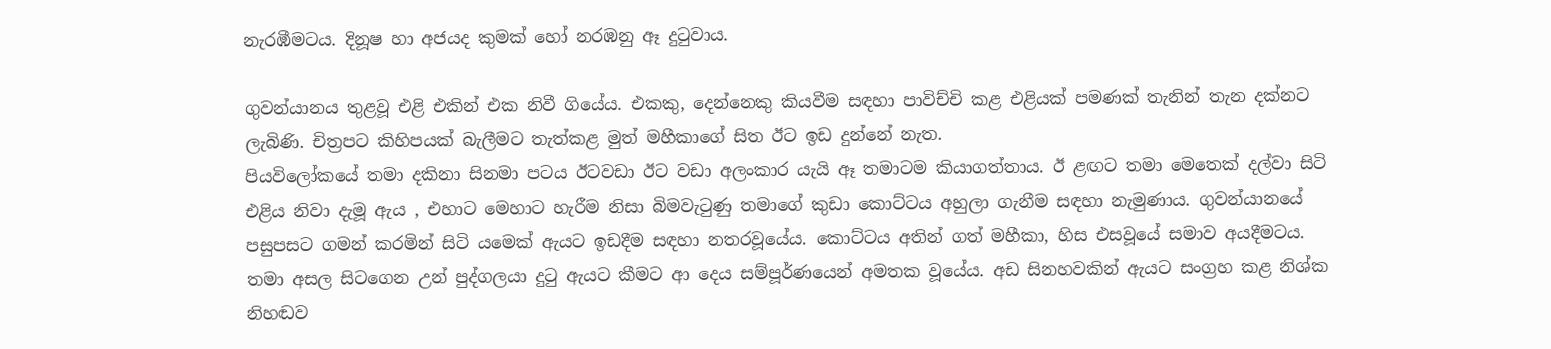නැරඹීමටය. දිනූෂ හා අජයද කුමක් හෝ නරඹනු ඈ දුටුවාය.

ගුවන්යානය තුළවූ එළි එකින් එක නිවී ගියේය. එකකු, දෙන්නෙකු කියවීම සඳහා පාවිච්චි කළ එළියක් පමණක් තැනින් තැන දක්නට ලැබිණි. චිත්‍රපට කිහිපයක් බැලීමට තැත්කළ මුත් මහීකාගේ සිත ඊට ඉඩ දුන්නේ නැත.
පියවිලෝකයේ තමා දකිනා සිනමා පටය ඊටවඩා ඊට වඩා අලංකාර යැයි ඈ තමාටම කියාගත්තාය. ඊ ළඟට තමා මෙතෙක් දල්වා සිටි එළිය නිවා දැමූ ඇය , එහාට මෙහාට හැරීම නිසා බිමවැටුණු තමාගේ කුඩා කොට්ටය අහුලා ගැනීම සඳහා නැමුණාය. ගුවන්යානයේ පසුපසට ගමන් කරමින් සිටි යමෙක් ඇයට ඉඩදීම සඳහා නතරවූයේය. කොට්ටය අතින් ගත් මහීකා, හිස එසවූයේ සමාව අයදීමටය. තමා අසල සිටගෙන උන් පුද්ගලයා දුටු ඇයට කීමට ආ දෙය සම්පූර්ණයෙන් අමතක වූයේය. අඩ සිනහවකින් ඇයට සංග්‍රහ කළ නිශ්ක නිහඬව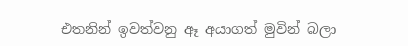එතනින් ඉවත්වනු ඈ අයාගත් මුවින් බලා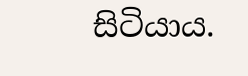සිටියාය.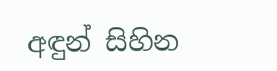අඳුන් සිහින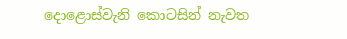දොළොස්වැනි කොටසින් නැවත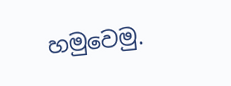හමුවෙමු.